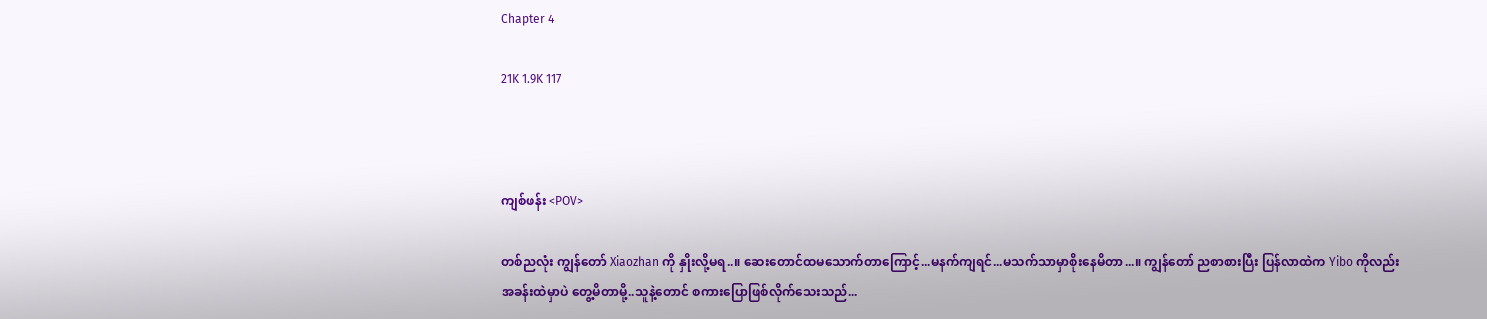Chapter 4

21K 1.9K 117



ကျစ်ဖန်း <POV>

တစ်ညလုံး ကျွန်တော် Xiaozhan ကို နှိုးလို့မရ..။ ဆေးတောင်ထမသောက်တာကြောင့်...မနက်ကျရင်...မသက်သာမှာစိုးနေမိတာ...။ ကျွန်တော် ညစာစားပြီး ပြန်လာထဲက Yibo ကိုလည်း အခန်းထဲမှာပဲ တွေ့မိတာမို့..သူနဲ့တောင် စကားပြောဖြစ်လိုက်သေးသည်...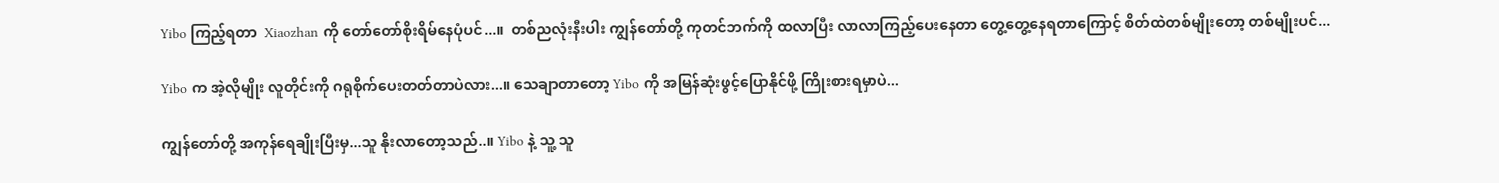Yibo ကြည့်ရတာ  Xiaozhan ကို တော်တော်စိုးရိမ်နေပုံပင်...။  တစ်ညလုံးနီးပါး ကျွန်တော်တို့ ကုတင်ဘက်ကို ထလာပြီး လာလာကြည့်ပေးနေတာ တွေ့တွေ့နေရတာကြောင့် စိတ်ထဲတစ်မျိုးတော့ တစ်မျိုးပင်...

Yibo က အဲ့လိုမျိုး လူတိုင်းကို ဂရုစိုက်ပေးတတ်တာပဲလား...။ သေချာတာတော့ Yibo ကို အမြန်ဆုံးဖွင့်ပြောနိုင်ဖို့ ကြိုးစားရမှာပဲ...

ကျွန်တော်တို့ အကုန်ရေချိုးပြီးမှ...သူ နိုးလာတော့သည်..။ Yibo နဲ့ သူ့ သူ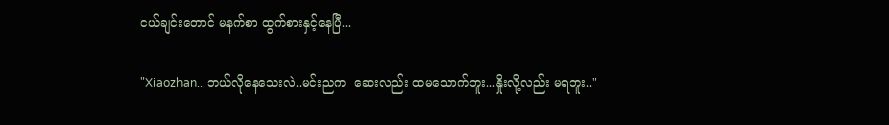ငယ်ချင်းတောင် မနက်စာ ထွက်စားနှင့်နေပြီ...

"Xiaozhan.. ဘယ်လိုနေသေးလဲ..မင်းညက  ဆေးလည်း ထမသောက်ဘူး...နှိုးလို့လည်း မရဘူး.."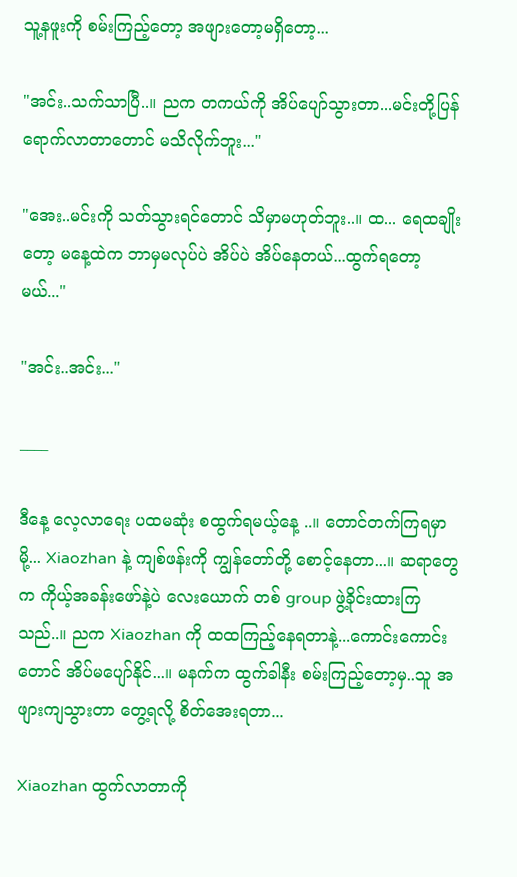သူ့နဖူးကို စမ်းကြည့်တော့ အဖျားတော့မရှိတော့...

"အင်း..သက်သာပြီ..။ ညက တကယ်ကို အိပ်ပျော်သွားတာ...မင်းတို့ပြန်ရောက်လာတာတောင် မသိလိုက်ဘူး..."

"အေး..မင်းကို သတ်သွားရင်တောင် သိမှာမဟုတ်ဘူး..။ ထ... ရေထချိုးတော့ မနေ့ထဲက ဘာမှမလုပ်ပဲ အိပ်ပဲ အိပ်နေတယ်...ထွက်ရတော့မယ်..."

"အင်း..အင်း..."

____

ဒီနေ့ လေ့လာရေး ပထမဆုံး စထွက်ရမယ့်နေ့ ..။ တောင်တက်ကြရမှာမို့... Xiaozhan နဲ့ ကျစ်ဖန်းကို ကျွန်တော်တို့ စောင့်နေတာ...။ ဆရာတွေက ကိုယ့်အခန်းဖော်နဲ့ပဲ လေးယောက် တစ် group ဖွဲ့ခိုင်းထားကြသည်..။ ညက Xiaozhan ကို ထထကြည့်နေရတာနဲ့...ကောင်းကောင်းတောင် အိပ်မပျော်နိုင်...။ မနက်က ထွက်ခါနီး စမ်းကြည့်တော့မှ..သူ အဖျားကျ‌သွားတာ တွေ့ရလို့ စိတ်အေးရတာ...

Xiaozhan ထွက်လာတာကို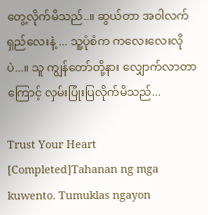တွေ့လိုက်မိသည်..။ ဆွယ်တာ အဝါလက်ရှည်လေးနဲ့ ... သူ့ပုံစံက ကလေးလေးလိုပဲ...။ သူ ကျွန်တော်တို့နား လျှောက်လာတာကြောင့် လှမ်းပြုံးပြလိုက်မိသည်...

Trust Your Heart [Completed]Tahanan ng mga kuwento. Tumuklas ngayon